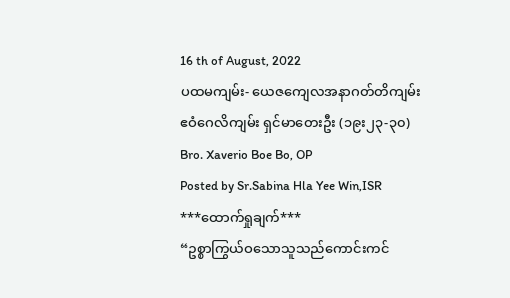16 th of August, 2022
ပထမကျမ်း- ယေဇကျေလအနာဂတ်တိကျမ်း
ဧဝံဂေလိကျမ်း ရှင်မာတေးဦး (၁၉း၂၃-၃၀)
Bro. Xaverio Boe Bo, OP
Posted by Sr.Sabina Hla Yee Win,ISR
***ထောက်ရှုချက်***
“ဥစ္စာကြွယ်ဝသောသူသည်ကောင်းကင်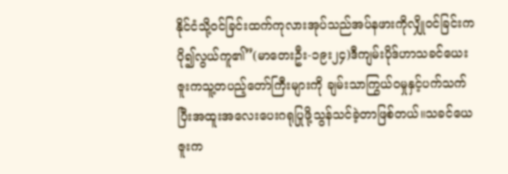နိုင်ငံသို့ဝင်ခြင်းထက်ကုလားအုပ်သည်အပ်နဖားကိုလျှိုဝင်ခြင်းကပို၍လွယ်ကူ၏”(မာတေးဦး-၁၉း၂၄)ဒီကျမ်းပိုဒ်ဟာသခင်ယေးဇူးကသူ့တပည့်တော်ကြီးများကို ချမ်းသာကြွယ်ဝမှုနှင့်ပက်သက်ပြီးအထူးအလေးပေးဂရုပြုဖို့သွန်သင်ခဲ့တာဖြစ်တယ်။သခင်ယေဇူးက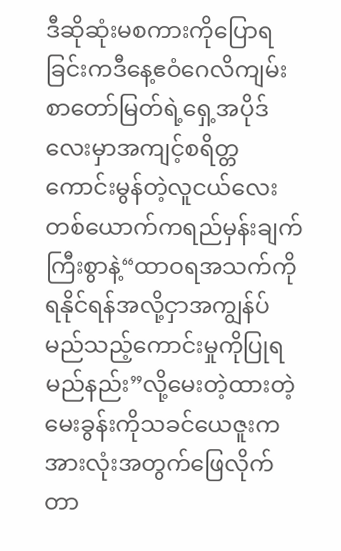ဒီဆိုဆုံးမစကားကိုပြောရခြင်းကဒီနေ့ဧဝံဂေလိကျမ်းစာတော်မြတ်ရဲ့ရှေ့အပိုဒ်လေးမှာအကျင့်စရိတ္တကောင်းမွန်တဲ့လူငယ်လေးတစ်ယောက်ကရည်မှန်းချက်ကြီးစွာနဲ့“ထာဝရအသက်ကိုရနိုင်ရန်အလို့ငှာအကျွန်ပ်မည်သည့်ကောင်းမှုကိုပြုရမည်နည်း”လို့မေးတဲ့ထားတဲ့မေးခွန်းကိုသခင်ယေဇူးကအားလုံးအတွက်ဖြေလိုက်တာ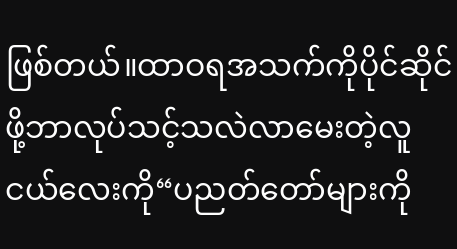ဖြစ်တယ်။ထာဝရအသက်ကိုပိုင်ဆိုင်ဖို့ဘာလုပ်သင့်သလဲလာမေးတဲ့လူငယ်လေးကို“ပညတ်တော်များကို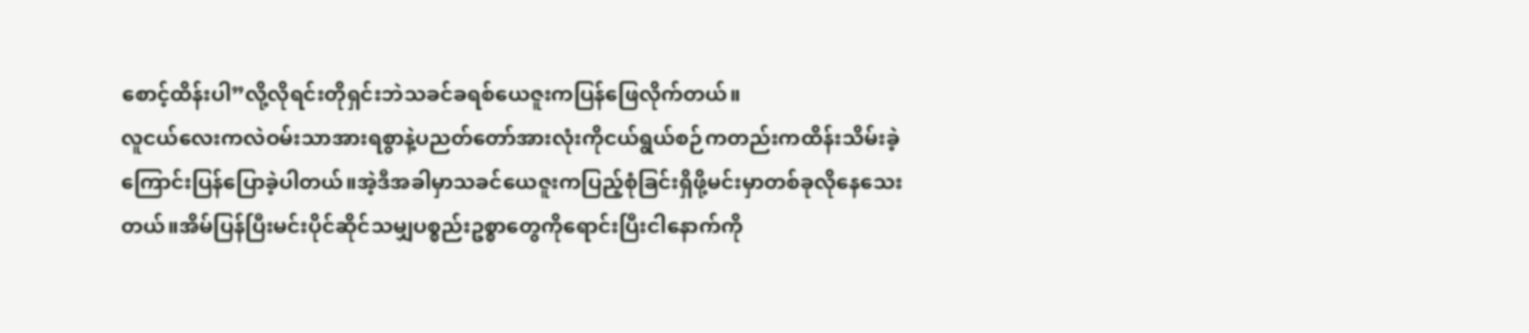စောင့်ထိန်းပါ”လို့လိုရင်းတိုရှင်းဘဲသခင်ခရစ်ယေဇူးကပြန်ဖြေလိုက်တယ်။
လူငယ်လေးကလဲဝမ်းသာအားရစွာနဲ့ပညတ်တော်အားလုံးကိုငယ်ရွယ်စဉ်ကတည်းကထိန်းသိမ်းခဲ့ကြောင်းပြန်ပြောခဲ့ပါတယ်။အဲ့ဒီအခါမှာသခင်ယေဇူးကပြည့်စုံခြင်းရှိဖို့မင်းမှာတစ်ခုလိုနေသေးတယ်။အိမ်ပြန်ပြီးမင်းပိုင်ဆိုင်သမျှပစ္စည်းဥစ္စာတွေကိုရောင်းပြီးငါနောက်ကို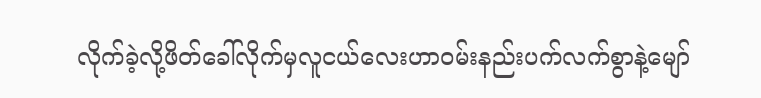လိုက်ခဲ့လို့ဖိတ်ခေါ်လိုက်မှလူငယ်လေးဟာဝမ်းနည်းပက်လက်စွာနဲ့မျော်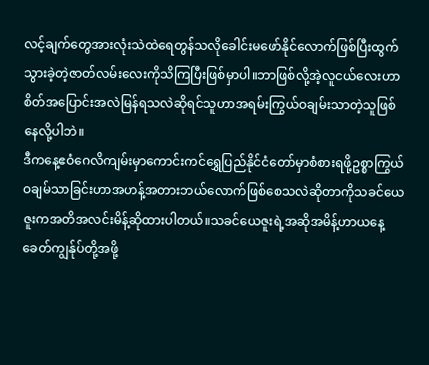လင့်ချက်တွေအားလုံးသဲထဲရေတွန်သလိုခေါင်းမဖော်နိုင်လောက်ဖြစ်ပြီးထွက်သွားခဲ့တဲ့ဇာတ်လမ်းလေးကိုသိကြပြီးဖြစ်မှာပါ။ဘာဖြစ်လို့အဲ့လူငယ်လေးဟာ စိတ်အပြောင်းအလဲမြန်ရသလဲဆိုရင်သူဟာအရမ်းကြွယ်ဝချမ်းသာတဲ့သူဖြစ်နေလို့ပါဘဲ။
ဒီကနေ့ဧဝံဂေလိကျမ်းမှာကောင်းကင်ရွှေပြည်နိုင်ငံတော်မှာစံစားရဖို့ဥစ္စာကြွယ်ဝချမ်သာခြင်းဟာအဟန့်အတားဘယ်လောက်ဖြစ်စေသလဲဆိုတာကိုသခင်ယေဇူးကအတိအလင်းမိန့်ဆိုထားပါတယ်။သခင်ယေဇူးရဲ့အဆိုအမိန့်ဟာယနေ့ခေတ်ကျွန်ုပ်တို့အဖို့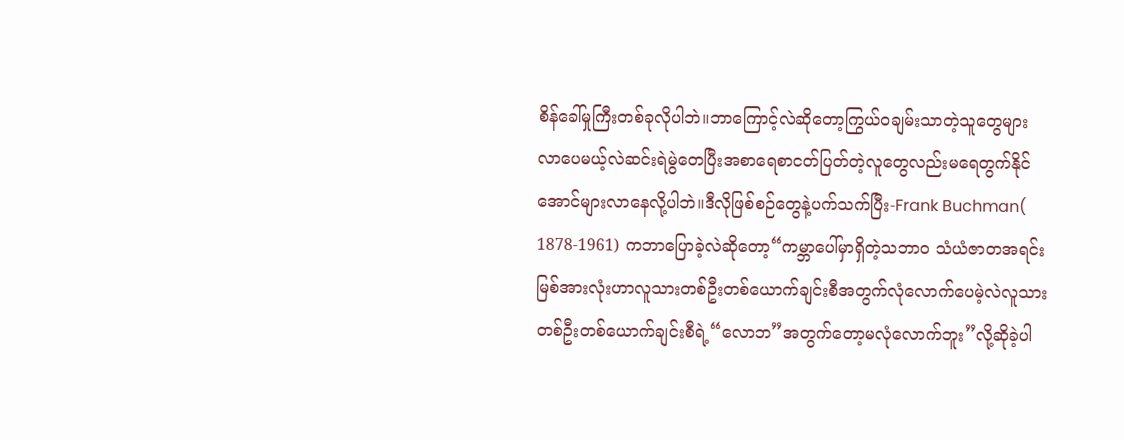စိန်ခေါ်မှုကြီးတစ်ခုလိုပါဘဲ။ဘာကြောင့်လဲဆိုတော့ကြွယ်ဝချမ်းသာတဲ့သူတွေများလာပေမယ့်လဲဆင်းရဲမွဲတေပြီးအစာရေစာငတ်ပြတ်တဲ့လူတွေလည်းမရေတွက်နိုင်အောင်များလာနေလို့ပါဘဲ။ဒီလိုဖြစ်စဉ်တွေနဲ့ပက်သက်ပြီး-Frank Buchman( 1878-1961) ကဘာပြောခဲ့လဲဆိုတော့“ကမ္ဘာပေါ်မှာရှိတဲ့သဘာဝ သံယံဇာတအရင်းမြစ်အားလုံးဟာလူသားတစ်ဦးတစ်ယောက်ချင်းစီအတွက်လုံလောက်ပေမဲ့လဲလူသားတစ်ဦးတစ်ယောက်ချင်းစီရဲ့“လောဘ”အတွက်တော့မလုံလောက်ဘူး”လို့ဆိုခဲ့ပါ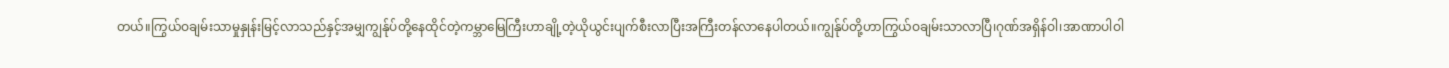တယ်။ကြွယ်ဝချမ်းသာမှုနှုန်းမြင့်လာသည်နှင့်အမျှကျွန်ုပ်တို့နေထိုင်တဲ့ကမ္ဘာမြေကြီးဟာချို့တဲ့ယိုယွင်းပျက်စီးလာပြီးအကြီးတန်လာနေပါတယ်။ကျွန်ုပ်တို့ဟာကြွယ်ဝချမ်းသာလာပြီ၊ဂုဏ်အရှိန်ဝါ၊အာဏာပါဝါ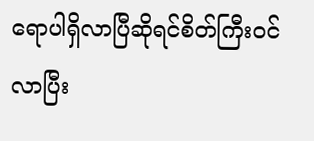ရောပါရှိလာပြီဆိုရင်စိတ်ကြီးဝင်လာပြီး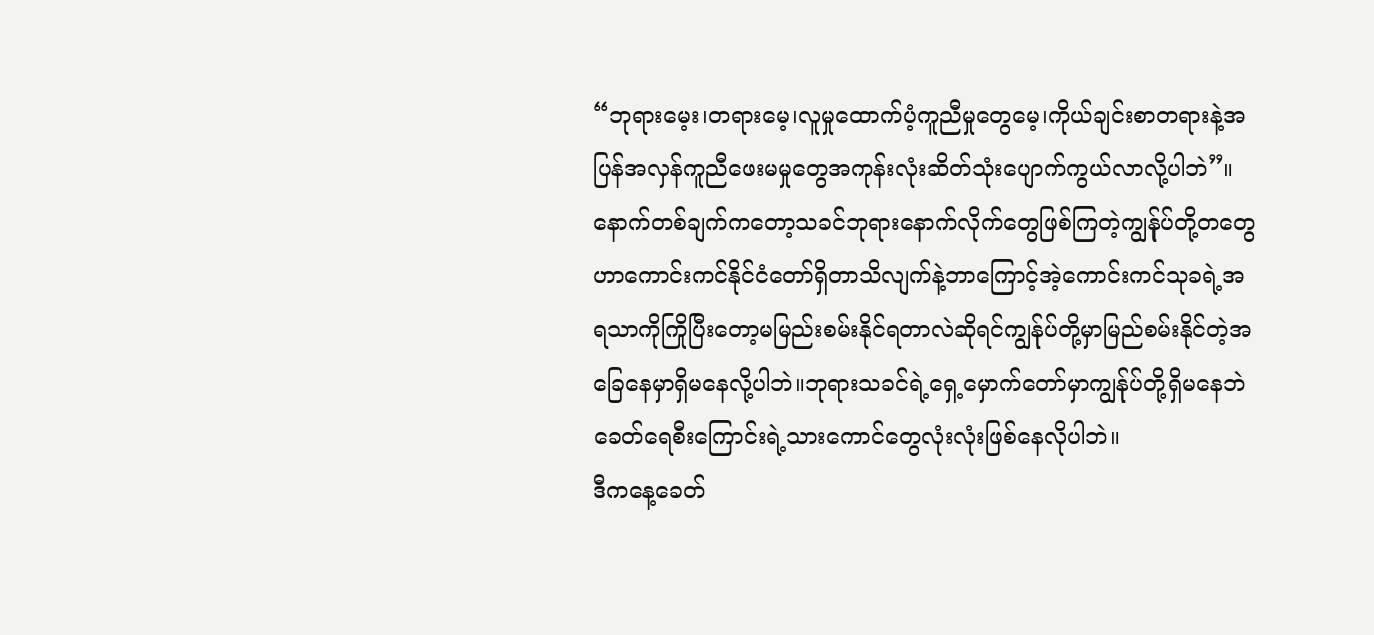“ဘုရားမေ့း၊တရားမေ့၊လူမှုထောက်ပံ့ကူညီမှုတွေမေ့၊ကိုယ်ချင်းစာတရားနဲ့အပြန်အလှန်ကူညီဖေးမမှုတွေအကုန်းလုံးဆိတ်သုံးပျောက်ကွယ်လာလို့ပါဘဲ”။နောက်တစ်ချက်ကတော့သခင်ဘုရားနောက်လိုက်တွေဖြစ်ကြတဲ့ကျွန်ုပ်တို့တတွေဟာကောင်းကင်နိုင်ငံတော်ရှိတာသိလျက်နဲ့ဘာကြောင့်အဲ့ကောင်းကင်သုခရဲ့အရသာကိုကြိုပြီးတော့မမြည်းစမ်းနိုင်ရတာလဲဆိုရင်ကျွန်ုပ်တို့မှာမြည်စမ်းနိုင်တဲ့အခြေနေမှာရှိမနေလို့ပါဘဲ။ဘုရားသခင်ရဲ့ရှေ့မှောက်တော်မှာကျွန်ုပ်တို့ရှိမနေဘဲခေတ်ရေစီးကြောင်းရဲ့သားကောင်တွေလုံးလုံးဖြစ်နေလိုပါဘဲ။
ဒီကနေ့ခေတ်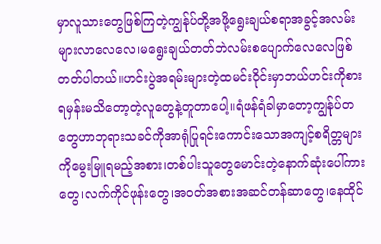မှာလူသားတွေဖြစ်ကြတဲ့ကျွန်ုပ်တို့အဖို့ရွေးချယ်စရာအခွင့်အလမ်းများလာလေလေ၊မရွေးချယ်တတ်ဘဲလမ်းစပျောက်လေလေဖြစ်တတ်ပါတယ်။ဟင်းပွဲအရမ်းများတဲ့ထမင်းဝိုင်းမှာဘယ်ဟင်းကိုစားရမှန်းမသိတော့တဲ့လူတွေနဲ့တူတာပေါ့။ရံဖန်ရံခါမှာတော့ကျွန်ုပ်တတွေဟာဘုရားသခင်ကိုအာရုံပြုရင်းကောင်းသောအကျင့်စရိတ္တများကိုမွေးမြူရမည့်အစား၊တစ်ပါးသူတွေမောင်းတဲ့နောက်ဆုံးပေါ်ကားတွေ၊လက်ကိုင်ဖုန်းတွေ၊အဝတ်အစားအဆင်တန်ဆာတွေ၊နေထိုင်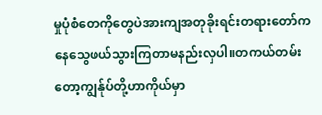မှုပုံစံတေကိုတွေပဲအားကျအတုခိုးရင်းတရားတော်ကနေသွေဖယ်သွားကြတာမနည်းလှပါ။တကယ်တမ်းတော့ကျွန်ုပ်တို့ဟာကိုယ်မှာ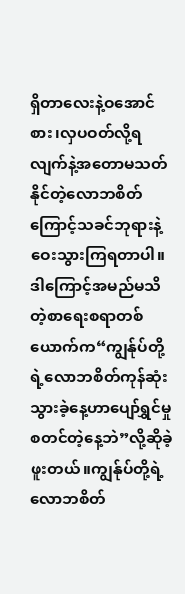ရှိတာလေးနဲ့ဝအောင်စား၊လှပဝတ်လို့ရလျက်နဲ့အတောမသတ်နိုင်တဲ့လောဘစိတ်ကြောင့်သခင်ဘုရားနဲ့ဝေးသွားကြရတာပါ။ဒါကြောင့်အမည်မသိတဲ့စာရေးစရာတစ်ယောက်က“ကျွန်ုပ်တို့ရဲ့လောဘစိတ်ကုန်ဆုံးသွားခဲ့နေ့ဟာပျော်ရွှင်မှုစတင်တဲ့နေ့ဘဲ”လို့ဆိုခဲ့ဖူးတယ်။ကျွန်ုပ်တို့ရဲ့လောဘစိတ်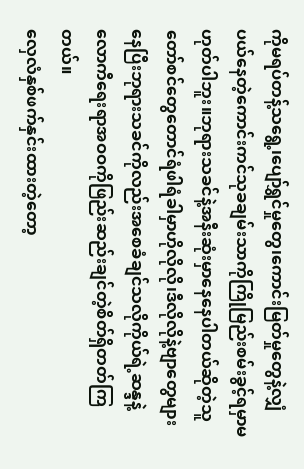ကိုမရပ်တန့်သရွေ့၊ပျော်ရွှင်မှုတွေ၊ကောင်းမြတ်မှုတွေနဲ့လျှံပယ်နေတဲ့ကောင်းကင်သုခချမ်းသာကိုကြိုမြည်းစမ်းခွင့်ရမှာမဟုတ်ပါဘူး။ဘုရားသခင်နဲ့အနီးဆုံးမှာနေနေပါတယ်ဆိုတဲ့သူတော်စင်တွေတောင်ရံဖါရံခါမှာဟိုလိုလို၊ဒီလိုလိုနဲ့ဗျာတွေများနေပြီးဘုရားသခင်ကိုလည်းအစေခံချင်သလိုကိုယ်ရဲ့ဆန္ဒနဲ့လောကီရေးရာအဝဝကိုဖြည်းဆည်းချင်တဲ့စိတ်ရှိတတ်ကြတယ်။
လှေလံနှစ်ဖက်နှင်းထားတဲ့တော့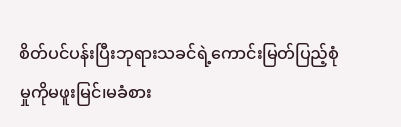စိတ်ပင်ပန်းပြီးဘုရားသခင်ရဲ့ကောင်းမြတ်ပြည့်စုံမှုကိုမဖူးမြင်၊မခံစား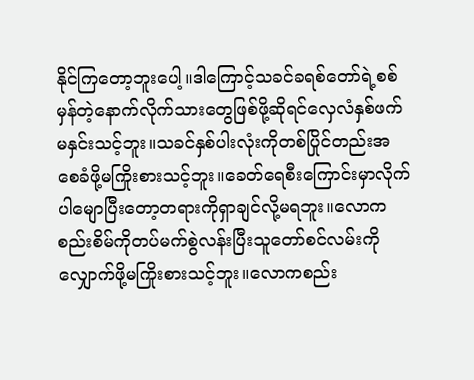နိုင်ကြတော့ဘူးပေါ့။ဒါကြောင့်သခင်ခရစ်တော်ရဲ့စစ်မှန်တဲ့နောက်လိုက်သားတွေဖြစ်ဖို့ဆိုရင်လှေလံနှစ်ဖက်မနှင်းသင့်ဘူး။သခင်နှစ်ပါးလုံးကိုတစ်ပြိုင်တည်းအစေခံဖို့မကြိုးစားသင့်ဘူး။ခေတ်ရေစီးကြောင်းမှာလိုက်ပါမျောပြီးတော့တရားကိုရှာချင်လို့မရဘူး။လောကစည်းစိမ်ကိုတပ်မက်စွဲလန်းပြီးသူတော်စင်လမ်းကိုလျှောက်ဖို့မကြိုးစားသင့်ဘူး။လောကစည်း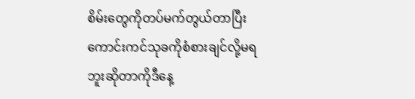စိမ်းတွေကိုတပ်မက်တွယ်တာပြီးကောင်းကင်သုခကိုစံစားချင်လို့မရဘူးဆိုတာကိုဒီနေ့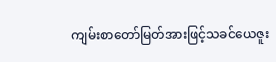ကျမ်းစာတော်မြတ်အားဖြင့်သခင်ယေဇူး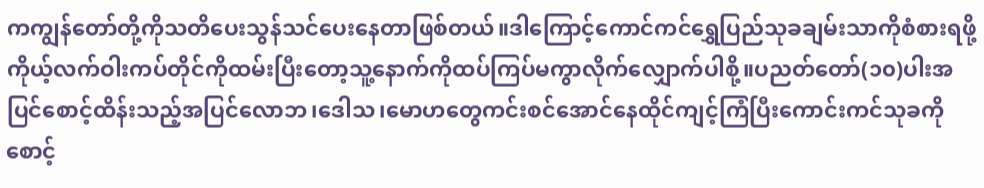ကကျွန်တော်တို့ကိုသတိပေးသွန်သင်ပေးနေတာဖြစ်တယ်။ဒါကြောင့်ကောင်ကင်ရွှေပြည်သုခချမ်းသာကိုစံစားရဖို့ကိုယ့်လက်ဝါးကပ်တိုင်ကိုထမ်းပြီးတော့သူ့နောက်ကိုထပ်ကြပ်မကွာလိုက်လျှောက်ပါစို့။ပညတ်တော်(၁၀)ပါးအပြင်စောင့်ထိန်းသည့်အပြင်လောဘ၊ဒေါသ၊မောဟတွေကင်းစင်အောင်နေထိုင်ကျင့်ကြံပြီးကောင်းကင်သုခကိုစောင့်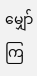မျှော်ကြ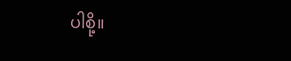ပါစို့။